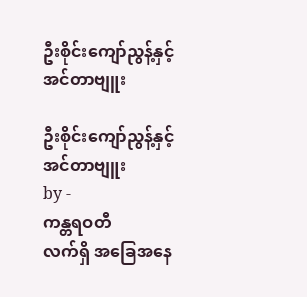ဦးစိုင်းကျော်ညွန့်နှင့် အင်တာဗျူး

ဦးစိုင်းကျော်ညွန့်နှင့် အင်တာဗျူး
by -
ကန္တရဝတီ
လက်ရှိ အခြေအနေ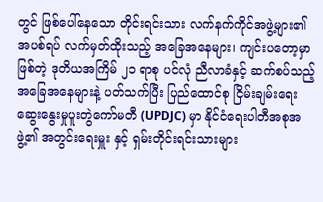တွင် ဖြစ်ပေါ်နေသော တိုင်းရင်းသား လက်နက်ကိုင်အဖွဲ့များ၏ အပစ်ရပ် လက်မှတ်ထိုးသည့် အခြေအနေများ၊ ကျင်းပတော့မှာ ဖြစ်တဲ့ ဒုတိယအကြိမ် ၂၁ ရာစု ပင်လုံ ညီလာခံနှင့် ဆက်စပ်သည့် အခြေအနေများနဲ့ ပတ်သက်ပြီး ပြည်ထောင်စု ငြိမ်းချမ်းရေး ဆွေးနွေးမှုပူးတွဲကော်မတီ (UPDJC) မှာ နိုင်ငံရေးပါတီအစုအဖွဲ့၏ အတွင်းရေးမှူး နှင့် ရှမ်းတိုင်းရင်းသားများ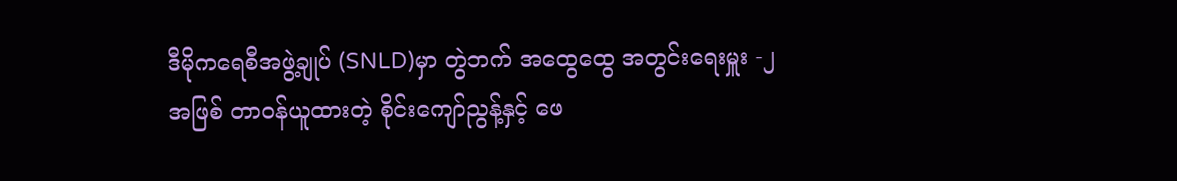ဒီမိုကရေစီအဖွဲ့ချုပ် (SNLD)မှာ တွဲဘက် အထွေထွေ အတွင်းရေးမှူး -၂ အဖြစ် တာဝန်ယူထားတဲ့ စိုင်းကျော်ညွန့်နှင့် ဖေ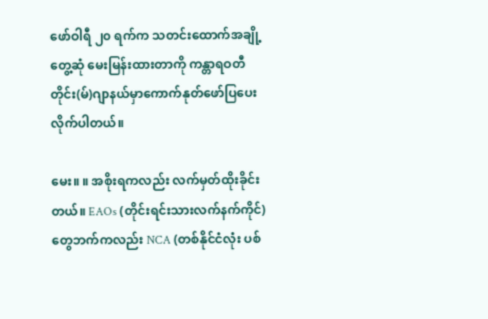ဖော်ဝါရီ ၂၀ ရက်က သတင်းထောက်အချို့ တွေ့ဆုံ မေးမြန်းထားတာကို ကန္တာရဝတီတိုင်း(မ်)ဂျာနယ်မှာကောက်နုတ်ဖော်ပြပေးလိုက်ပါတယ်။

မေး။ ။ အစိုးရကလည်း လက်မှတ်ထိုးခိုင်းတယ်။ EAOs (တိုင်းရင်းသားလက်နက်ကိုင်) တွေဘက်ကလည်း NCA (တစ်နိုင်ငံလုံး ပစ်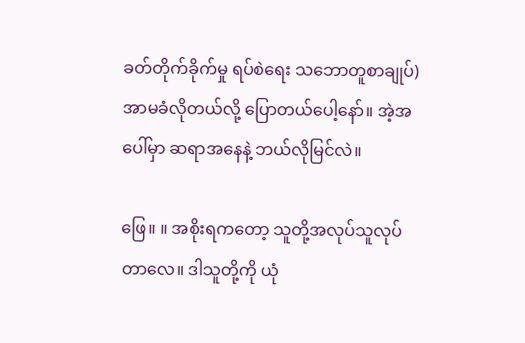ခတ်တိုက်ခိုက်မှု ရပ်စဲရေး သဘောတူစာချုပ်) အာမခံလိုတယ်လို့ ပြောတယ်ပေါ့နော်။ အဲ့အပေါ်မှာ ဆရာအနေနဲ့ ဘယ်လိုမြင်လဲ။

ဖြေ။ ။ အစိုးရကတော့ သူတို့အလုပ်သူလုပ်တာလေ။ ဒါသူတို့ကို ယုံ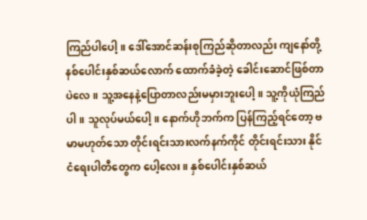ကြည်ပါပေါ့။ ဒေါ်အောင်ဆန်းစုကြည်ဆိုတာလည်း ကျနော်တို့နစ်ပေါင်းနှစ်ဆယ်လောက် ထောက်ခံခဲ့တဲ့ ခေါင်းဆောင်ဖြစ်တာပဲလေ။ သူ့အနေနဲ့ပြောတာလည်းမမှားဘူးပေါ့။ သူ့ကိုယုံကြည်ပါ။ သူလုပ်မယ်ပေါ့။ နောက်ဟိုဘက်က ပြန်ကြည့်ရင်တော့ ဗမာမဟုတ်သော တိုင်းရင်းသားလက်နက်ကိုင် တိုင်းရင်းသား နိုင်ငံရေးပါတီတွေက ပေါ့လေး။ နှစ်ပေါင်းနှစ်ဆယ်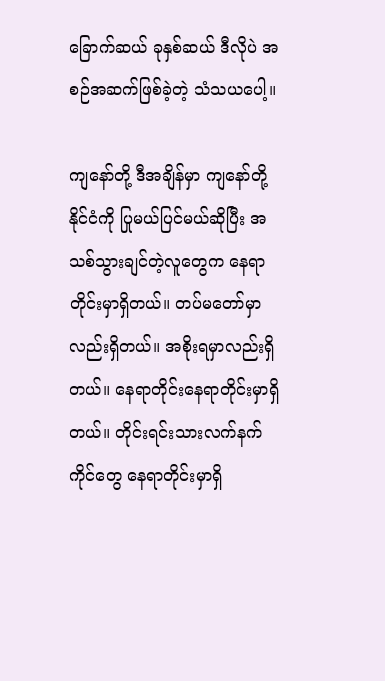ခြောက်ဆယ် ခုနှစ်ဆယ် ဒီလိုပဲ အစဉ်အဆက်ဖြစ်ခဲ့တဲ့ သံသယပေါ့။

ကျနော်တို့ ဒီအချိန်မှာ ကျနော်တို့နိုင်ငံကို ပြုမယ်ပြင်မယ်ဆိုပြီး အသစ်သွားချင်တဲ့လူတွေက နေရာတိုင်းမှာရှိတယ်။ တပ်မတော်မှာလည်းရှိတယ်။ အစိုးရမှာလည်းရှိတယ်။ နေရာတိုင်းနေရာတိုင်းမှာရှိတယ်။ တိုင်းရင်းသားလက်နက်ကိုင်တွေ နေရာတိုင်းမှာရှိ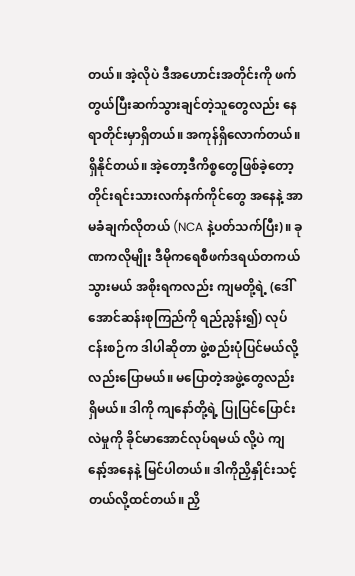တယ်။ အဲ့လိုပဲ ဒီအဟောင်းအတိုင်းကို ဖက်တွယ်ပြီးဆက်သွားချင်တဲ့သူတွေလည်း နေရာတိုင်းမှာရှိတယ်။ အကုန်ရှိလောက်တယ်။ ရှိနိုင်တယ်။ အဲ့တော့ဒီကိစ္စတွေဖြစ်ခဲ့တော့ တိုင်းရင်းသားလက်နက်ကိုင်တွေ အနေနဲ့ အာမခံချက်လိုတယ် (NCA နဲ့ပတ်သက်ပြီး)။ ခုဏကလိုမျိုး ဒီမိုကရေစီဖက်ဒရယ်တကယ်သွားမယ် အစိုးရကလည်း ကျမတို့ရဲ့ (ဒေါ်အောင်ဆန်းစုကြည်ကို ရည်ညွန်း၍) လုပ်ငန်းစဉ်က ဒါပါဆိုတာ ဖွဲ့စည်းပုံပြင်မယ်လို့လည်းပြောမယ်။ မပြောတဲ့အဖွဲ့တွေလည်းရှိမယ်။ ဒါကို ကျနော်တို့ရဲ့ ပြုပြင်ပြောင်းလဲမှုကို ခိုင်မာအောင်လုပ်ရမယ် လို့ပဲ ကျနော့်အနေနဲ့ မြင်ပါတယ်။ ဒါကိုညှိနှိုင်းသင့်တယ်လို့ထင်တယ်။ ညှိ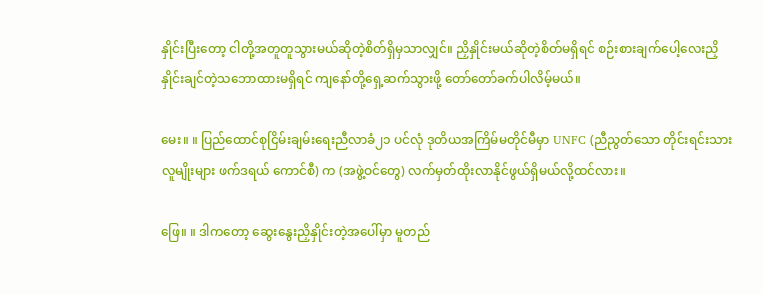နှိုင်းပြီးတော့ ငါတို့အတူတူသွားမယ်ဆိုတဲ့စိတ်ရှိမှသာလျှင်။ ညှိနှိုင်းမယ်ဆိုတဲ့စိတ်မရှိရင် စဉ်းစားချက်ပေါ့လေးညှိနှိုင်းချင်တဲ့သဘောထားမရှိရင် ကျနော်တို့ရှေ့ဆက်သွားဖို့ တော်တော်ခက်ပါလိမ့်မယ်။

မေး။ ။ ပြည်ထောင်စုငြိမ်းချမ်းရေးညီလာခံ၂၁ ပင်လုံ ဒုတိယအကြိမ်မတိုင်မီမှာ UNFC (ညီညွတ်သော တိုင်းရင်းသား လူမျိုးများ ဖက်ဒရယ် ကောင်စီ) က (အဖွဲ့ဝင်တွေ) လက်မှတ်ထိုးလာနိုင်ဖွယ်ရှိမယ်လို့ထင်လား။

ဖြေ။ ။ ဒါကတော့ ဆွေးနွေးညှိနှိုင်းတဲ့အပေါ်မှာ မူတည်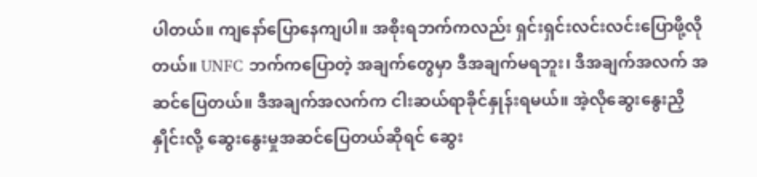ပါတယ်။ ကျနော်ပြောနေကျပါ။ အစိုးရဘက်ကလည်း ရှင်းရှင်းလင်းလင်းပြောဖို့လိုတယ်။ UNFC ဘက်ကပြောတဲ့ အချက်တွေမှာ ဒီအချက်မရဘူး၊ ဒီအချက်အလက် အဆင်ပြေတယ်။ ဒီအချက်အလက်က ငါးဆယ်ရာခိုင်နှုန်းရမယ်။ အဲ့လိုဆွေးနွေးညှိနှိုင်းလို့ ဆွေးနွေးမှုအဆင်ပြေတယ်ဆိုရင် ဆွေး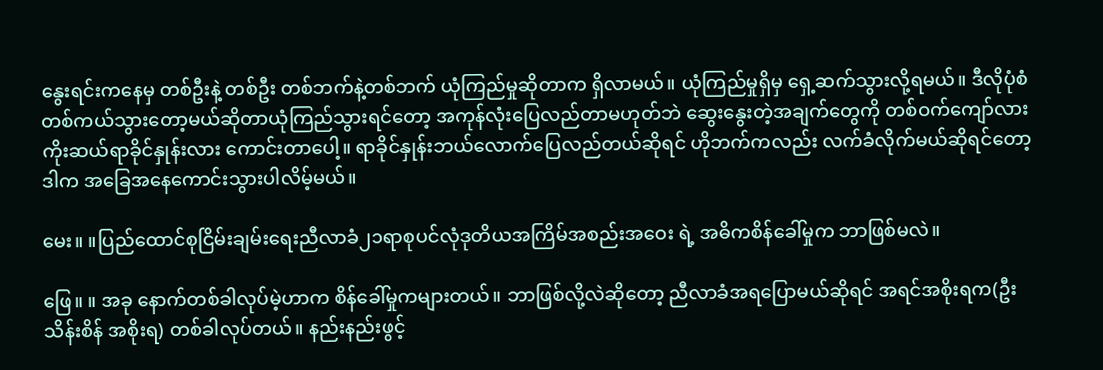နွေးရင်းကနေမှ တစ်ဦးနဲ့ တစ်ဦး တစ်ဘက်နဲ့တစ်ဘက် ယုံကြည်မှုဆိုတာက ရှိလာမယ်။ ယုံကြည်မှုရှိမှ ရှေ့ဆက်သွားလို့ရမယ်။ ဒီလိုပုံစံတစ်ကယ်သွားတော့မယ်ဆိုတာယုံကြည်သွားရင်တော့ အကုန်လုံးပြေလည်တာမဟုတ်ဘဲ ဆွေးနွေးတဲ့အချက်တွေကို တစ်ဝက်ကျော်လား ကိုးဆယ်ရာခိုင်နှုန်းလား ကောင်းတာပေါ့။ ရာခိုင်နှုန်းဘယ်လောက်ပြေလည်တယ်ဆိုရင် ဟိုဘက်ကလည်း လက်ခံလိုက်မယ်ဆိုရင်တော့ ဒါက အခြေအနေကောင်းသွားပါလိမ့်မယ်။

မေး။ ။ပြည်ထောင်စုငြိမ်းချမ်းရေးညီလာခံ၂၁ရာစုပင်လုံဒုတိယအကြိမ်အစည်းအဝေး ရဲ့ အဓိကစိန်ခေါ်မှုက ဘာဖြစ်မလဲ။

ဖြေ။ ။ အခု နောက်တစ်ခါလုပ်မဲ့ဟာက စိန်ခေါ်မှုကများတယ်။ ဘာဖြစ်လို့လဲဆိုတော့ ညီလာခံအရပြောမယ်ဆိုရင် အရင်အစိုးရက(ဦးသိန်းစိန် အစိုးရ) တစ်ခါလုပ်တယ်။ နည်းနည်းဖွင့်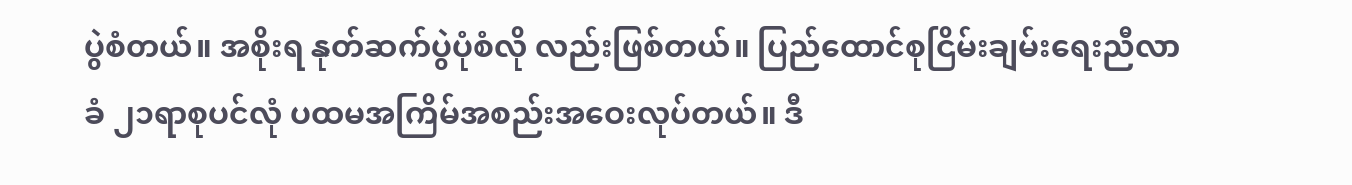ပွဲစံတယ်။ အစိုးရ နုတ်ဆက်ပွဲပုံစံလို လည်းဖြစ်တယ်။ ပြည်ထောင်စုငြိမ်းချမ်းရေးညီလာခံ ၂၁ရာစုပင်လုံ ပထမအကြိမ်အစည်းအဝေးလုပ်တယ်။ ဒီ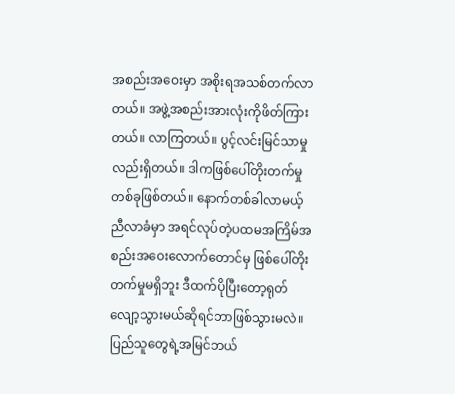အစည်းအဝေးမှာ အစိုးရအသစ်တက်လာတယ်။ အဖွဲ့အစည်းအားလုံးကိုဖိတ်ကြားတယ်။ လာကြတယ်။ ပွင့်လင်းမြင်သာမှုလည်းရှိတယ်။ ဒါကဖြစ်ပေါ်တိုးတက်မှုတစ်ခုဖြစ်တယ်။ နောက်တစ်ခါလာမယ့် ညီလာခံမှာ အရင်လုပ်တဲ့ပထမအကြိမ်အစည်းအဝေးလောက်တောင်မှ ဖြစ်ပေါ်တိုးတက်မှုမရှိဘူး ဒီထက်ပိုပြီးတော့ရုတ်လျော့သွားမယ်ဆိုရင်ဘာဖြစ်သွားမလဲ။ ပြည်သူတွေရဲ့အမြင်ဘယ်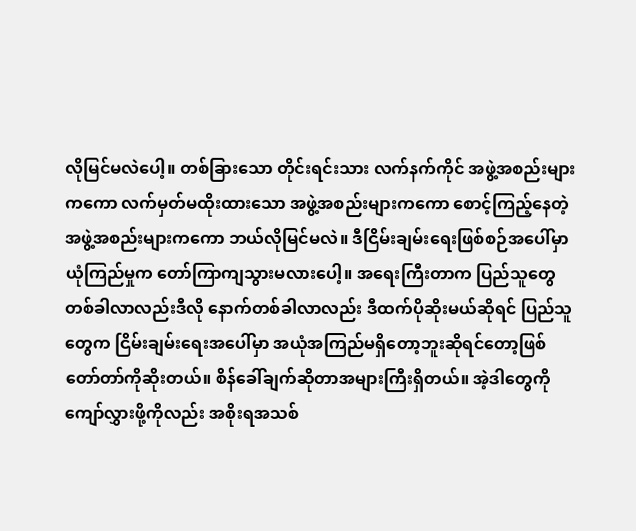လိုမြင်မလဲပေါ့။ တစ်ခြားသော တိုင်းရင်းသား လက်နက်ကိုင် အဖွဲ့အစည်းများကကော လက်မှတ်မထိုးထားသော အဖွဲ့အစည်းများကကော စောင့်ကြည့်နေတဲ့အဖွဲ့အစည်းများကကော ဘယ်လိုမြင်မလဲ။ ဒီငြိမ်းချမ်းရေးဖြစ်စဉ်အပေါ်မှာ ယုံကြည်မှုက တော်ကြာကျသွားမလားပေါ့။ အရေးကြီးတာက ပြည်သူတွေ တစ်ခါလာလည်းဒီလို နောက်တစ်ခါလာလည်း ဒီထက်ပိုဆိုးမယ်ဆိုရင် ပြည်သူတွေက ငြိမ်းချမ်းရေးအပေါ်မှာ အယုံအကြည်မရှိတော့ဘူးဆိုရင်တော့ဖြစ် တော်တာ်ကိုဆိုးတယ်။ စိန်ခေါ်ချက်ဆိုတာအများကြီးရှိတယ်။ အဲ့ဒါတွေကို ကျော်လွှားဖို့ကိုလည်း အစိုးရအသစ်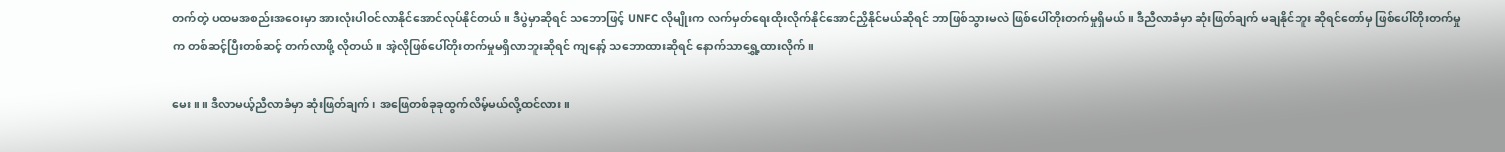တက်တဲ့ ပထမအစည်းအဝေးမှာ အားလုံးပါဝင်လာနိုင်အောင်လုပ်နိုင်တယ်။ ဒီပွဲမှာဆိုရင် သဘောဖြင့် UNFC လိုမျိုးက လက်မှတ်ရေးထိုးလိုက်နိုင်အောင်ညှိနိုင်မယ်ဆိုရင် ဘာဖြစ်သွားမလဲ ဖြစ်ပေါ်တိုးတက်မှုရှိမယ်။ ဒီညီလာခံမှာ ဆုံးဖြတ်ချက် မချနိုင်ဘူး ဆိုရင်တော်မှ ဖြစ်ပေါ်တိုးတက်မှုက တစ်ဆင့်ပြီးတစ်ဆင့် တက်လာဖို့ လိုတယ်။ အဲ့လိုဖြစ်ပေါ်တိုးတက်မှုမရှိလာဘူးဆိုရင် ကျနော့် သဘောထားဆိုရင် နောက်သာရွှေ့ထားလိုက်။

မေး။ ။ ဒီလာမယ့်ညီလာခံမှာ ဆုံးဖြတ်ချက် ၊ အဖြေတစ်ခုခုထွက်လိမ့်မယ်လို့ထင်လား။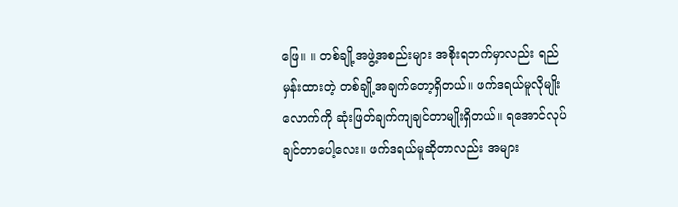ဖြေ။ ။ တစ်ချို့အဖွဲ့အစည်းများ အစိုးရဘက်မှာလည်း ရည်မှန်းထားတဲ့ တစ်ချို့အချက်တော့ရှိတယ်။ ဖက်ဒရယ်မူလိုမျိုးလောက်ကို ဆုံးဖြတ်ချက်ကျချင်တာမျိုးရှိတယ်။ ရအောင်လုပ်ချင်တာပေါ့လေး။ ဖက်ဒရယ်မူဆိုတာလည်း အများ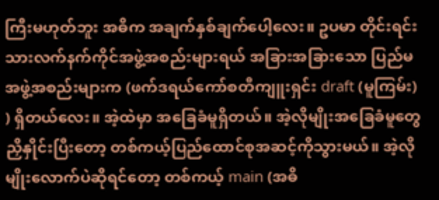ကြီးမဟုတ်ဘူး အဓိက အချက်နှစ်ချက်ပေါ့လေး။ ဥပမာ တိုင်းရင်းသားလက်နက်ကိုင်အဖွဲ့အစည်းများရယ် အခြားအခြားသော ပြည်မအဖွဲ့အစည်းများက (ဖက်ဒရယ်ကော်စတီကျူးရှင်း draft (မူကြမ်း) ) ရှိတယ်လေး။ အဲ့ထဲမှာ အခြေခံမူရှိတယ်။ အဲ့လိုမျိုးအခြေခံမူတွေ ညှိနှိုင်းပြီးတော့ တစ်ကယ့်ပြည်ထောင်စုအဆင့်ကိုသွားမယ်။ အဲ့လိုမျိုးလောက်ပဲဆိုရင်တော့ တစ်ကယ့် main (အဓိ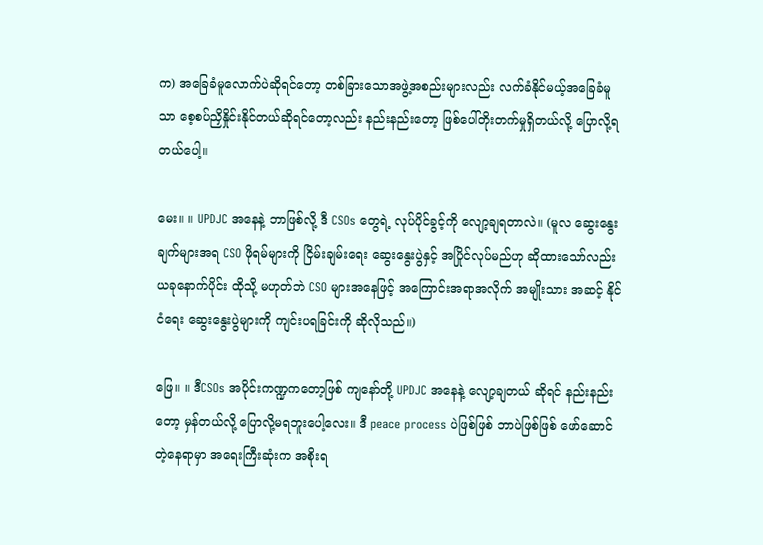က) အခြေခံမူလောက်ပဲဆိုရင်တော့ တစ်ခြားသောအဖွဲ့အစည်းများလည်း လက်ခံနိုင်မယ့်အခြေခံမူသာ စေ့စပ်ညှိနှိုင်းနိုင်တယ်ဆိုရင်တော့လည်း နည်းနည်းတော့ ဖြစ်ပေါ်တိုးတက်မှုရှိတယ်လို့ ပြောလို့ရတယ်ပေါ့။

မေး။ ။ UPDJC အနေနဲ့ ဘာဖြစ်လို့ ဒီ CSOs တွေရဲ့ လုပ်ပိုင်ခွင့်ကို လျော့ချရတာလဲ။ (မူလ ဆွေးနွေးချက်များအရ CSO ဖိုရမ်များကို ငြိမ်းချမ်းရေး ဆွေးနွေးပွဲနှင့် အပြိုင်လုပ်မည်ဟု ဆိုထားသော်လည်း ယခုနောက်ပိုင်း ထိုသို့ မဟုတ်ဘဲ CSO များအနေဖြင့် အကြောင်းအရာအလိုက် အမျိုးသား အဆင့် နိုင်ငံရေး ဆွေးနွေးပွဲများကို ကျင်းပရခြင်းကို ဆိုလိုသည်။)

ဖြေ။ ။ ဒီCSOs အပိုင်းကဏ္ဍကတော့ဖြစ် ကျနော်တို့ UPDJC အနေနဲ့ လျော့ချတယ် ဆိုရင် နည်းနည်းတော့ မှန်တယ်လို့ ပြောလို့မရဘူးပေါ့လေး။ ဒီ peace process ပဲဖြစ်ဖြစ် ဘာပဲဖြစ်ဖြစ် ဖော်ဆောင်တဲ့နေရာမှာ အရေးကြီးဆုံးက အစိုးရ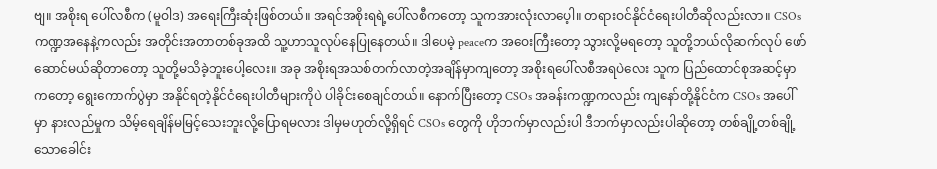ဗျ။ အစိုးရ ပေါ်လစီက (မူဝါဒ) အရေးကြီးဆုံးဖြစ်တယ်။ အရင်အစိုးရရဲ့ပေါ်လစီကတော့ သူကအားလုံးလာပေ့ါ။ တရားဝင်နိုင်ငံရေးပါတီဆိုလည်းလာ။ CSOsကဏ္ဍအနေနဲ့ကလည်း အတိုင်းအတာတစ်ခုအထိ သူ့ဟာသူလုပ်နေပြုနေတယ်။ ဒါပေမဲ့ peaceက အဝေးကြီးတော့ သွားလို့မရတော့ သူတို့ဘယ်လိုဆက်လုပ် ဖော်ဆောင်မယ်ဆိုတာတော့ သူတို့မသိခဲ့ဘူးပေါ့လေး။ အခု အစိုးရအသစ်တက်လာတဲ့အချိန်မှာကျတော့ အစိုးရပေါ်လစီအရပဲလေး သူက ပြည်ထောင်စုအဆင့်မှာကတော့ ရွေးကောက်ပွဲမှာ အနိုင်ရတဲ့နိုင်ငံရေးပါတီများကိုပဲ ပါခိုင်းစေချင်တယ်။ နောက်ပြီးတော့ CSOs အခန်းကဏ္ဍကလည်း ကျနော်တို့နိုင်ငံက CSOs အပေါ်မှာ နားလည်မှုက သိမ့်ရေချိန်မမြင့်သေးဘူးလို့ပြောရမလား ဒါမှမဟုတ်လို့ရှိရင် CSOs တွေကို ဟိုဘက်မှာလည်းပါ ဒီဘက်မှာလည်းပါဆိုတော့ တစ်ချို့တစ်ချို့သောခေါင်း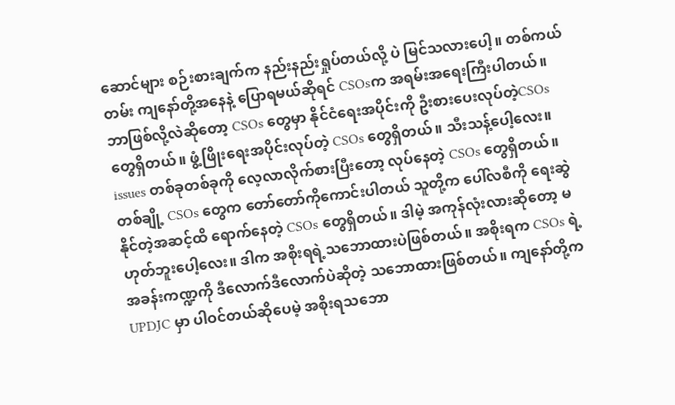ဆောင်များ စဉ်းစားချက်က နည်းနည်းရှုပ်တယ်လို့ ပဲ မြင်သလားပေါ့။ တစ်ကယ်တမ်း ကျနော်တို့အနေနဲ့ ပြောရမယ်ဆိုရင် CSOsက အရမ်းအရေးကြီးပါတယ်။ ဘာဖြစ်လို့လဲဆိုတော့ CSOs တွေမှာ နိုင်ငံရေးအပိုင်းကို ဦးစားပေးလုပ်တဲ့CSOs တွေရှိတယ်။ ဖွံ့ဖြိုးရေးအပိုင်းလုပ်တဲ့ CSOs တွေရှိတယ်။ သီးသန့်ပေါ့လေး။ issues တစ်ခုတစ်ခုကို လေ့လာလိုက်စားပြီးတော့ လုပ်နေတဲ့ CSOs တွေရှိတယ်။ တစ်ချို့ CSOs တွေက တော်တော်ကိုကောင်းပါတယ် သူတို့က ပေါ်လစီကို ရေးဆွဲနိုင်တဲ့အဆင့်ထိ ရောက်နေတဲ့ CSOs တွေရှိတယ်။ ဒါမဲ့ အကုန်လုံးလားဆိုတော့ မဟုတ်ဘူးပေါ့လေး။ ဒါက အစိုးရရဲ့သဘောထားပဲဖြစ်တယ်။ အစိုးရက CSOs ရဲ့အခန်းကဏ္ဍကို ဒီလောက်ဒီလောက်ပဲဆိုတဲ့ သဘောထားဖြစ်တယ်။ ကျနော်တို့က UPDJC မှာ ပါဝင်တယ်ဆိုပေမဲ့ အစိုးရသဘော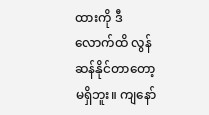ထားကို ဒီလောက်ထိ လွန်ဆန်နိုင်တာတော့မရှိဘူး။ ကျနော်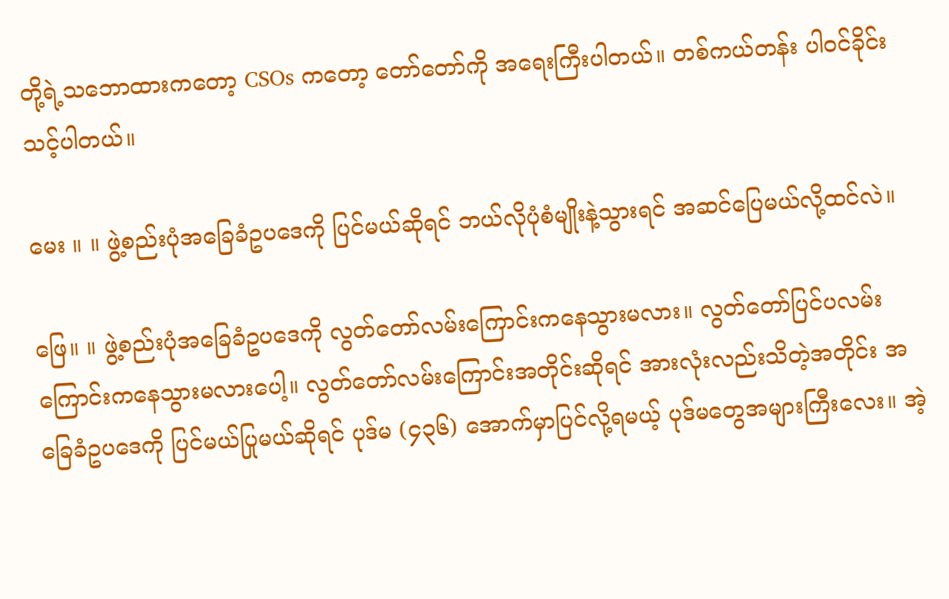တို့ရဲ့သဘောထားကတော့ CSOs ကတော့ တော်တော်ကို အရေးကြီးပါတယ်။ တစ်ကယ်တန်း ပါဝင်ခိုင်းသင့်ပါတယ်။

မေး ။ ။ ဖွဲ့စည်းပုံအခြေခံဥပဒေကို ပြင်မယ်ဆိုရင် ဘယ်လိုပုံစံမျိုးနဲ့သွားရင် အဆင်ပြေမယ်လို့ထင်လဲ။

ဖြေ။ ။ ဖွဲ့စည်းပုံအခြေခံဥပဒေကို လွတ်တော်လမ်းကြောင်းကနေသွားမလား။ လွတ်တော်ပြင်ပလမ်းကြောင်းကနေသွားမလားပေါ့။ လွတ်တော်လမ်းကြောင်းအတိုင်းဆိုရင် အားလုံးလည်းသိတဲ့အတိုင်း အခြေခံဥပဒေကို ပြင်မယ်ပြုမယ်ဆိုရင် ပုဒ်မ (၄၃၆) အောက်မှာပြင်လို့ရမယ့် ပုဒ်မတွေအများကြီးလေး။ အဲ့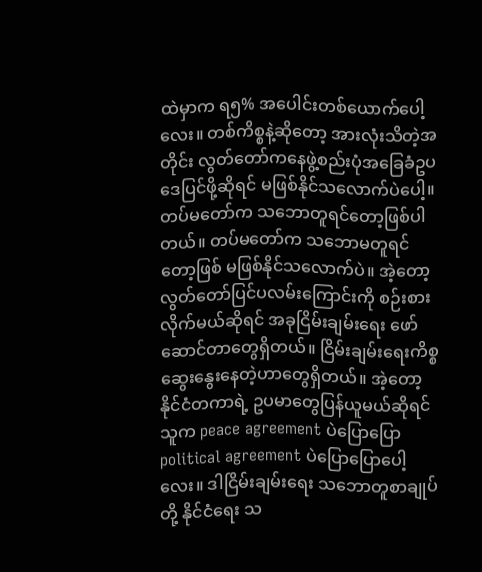ထဲမှာက ရ၅% အပေါင်းတစ်ယောက်ပေါ့လေး။ တစ်ကိစ္စနဲ့ဆိုတော့ အားလုံးသိတဲ့အတိုင်း လွတ်တော်ကနေဖွဲ့စည်းပုံအခြေခံဥပဒေပြင်ဖို့ဆိုရင် မဖြစ်နိုင်သလောက်ပဲပေါ့။ တပ်မတော်က သဘောတူရင်တော့ဖြစ်ပါတယ်။ တပ်မတော်က သဘောမတူရင်တော့ဖြစ် မဖြစ်နိုင်သလောက်ပဲ။ အဲ့တော့ လွတ်တော်ပြင်ပလမ်းကြောင်းကို စဉ်းစားလိုက်မယ်ဆိုရင် အခုငြိမ်းချမ်းရေး ဖော်ဆောင်တာတွေရှိတယ်။ ငြိမ်းချမ်းရေးကိစ္စ ဆွေးနွေးနေတဲ့ဟာတွေရှိတယ်။ အဲ့တော့ နိုင်ငံတကာရဲ့ ဥပမာတွေပြန်ယူမယ်ဆိုရင် သူက peace agreement ပဲပြောပြော political agreement ပဲပြောပြောပေါ့လေး။ ဒါငြိမ်းချမ်းရေး သဘောတူစာချုပ်တို့ နိုင်ငံရေး သ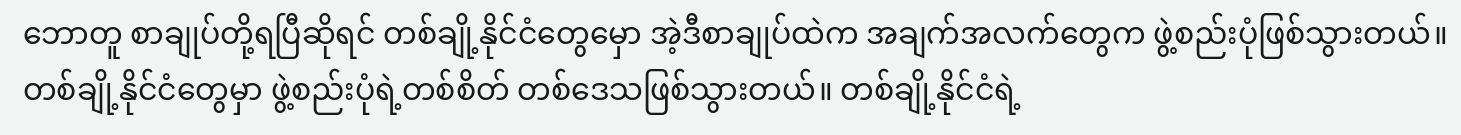ဘောတူ စာချုပ်တို့ရပြီဆိုရင် တစ်ချို့နိုင်ငံတွေမှော အဲ့ဒီစာချုပ်ထဲက အချက်အလက်တွေက ဖွဲ့စည်းပုံဖြစ်သွားတယ်။ တစ်ချို့နိုင်ငံတွေမှာ ဖွဲ့စည်းပုံရဲ့တစ်စိတ် တစ်ဒေသဖြစ်သွားတယ်။ တစ်ချို့နိုင်ငံရဲ့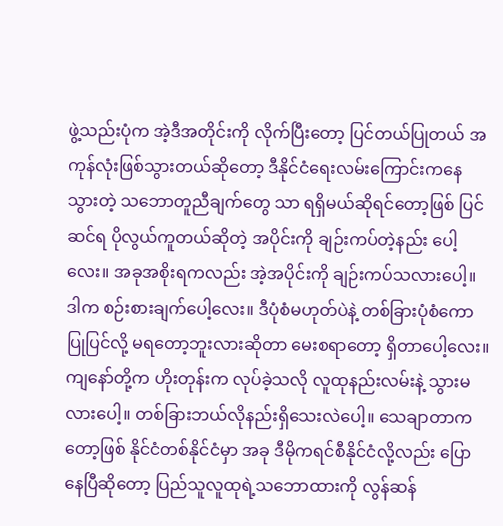ဖွဲ့သည်းပုံက အဲ့ဒီအတိုင်းကို လိုက်ပြီးတော့ ပြင်တယ်ပြုတယ် အကုန်လုံးဖြစ်သွားတယ်ဆိုတော့ ဒီနိုင်ငံရေးလမ်းကြောင်းကနေ သွားတဲ့ သဘောတူညီချက်တွေ သာ ရရှိမယ်ဆိုရင်တော့ဖြစ် ပြင်ဆင်ရ ပိုလွယ်ကူတယ်ဆိုတဲ့ အပိုင်းကို ချဉ်းကပ်တဲ့နည်း ပေါ့လေး။ အခုအစိုးရကလည်း အဲ့အပိုင်းကို ချဉ်းကပ်သလားပေါ့။ ဒါက စဉ်းစားချက်ပေါ့လေး။ ဒီပုံစံမဟုတ်ပဲနဲ့ တစ်ခြားပုံစံကော ပြုပြင်လို့ မရတော့ဘူးလားဆိုတာ မေးစရာတော့ ရှိတာပေါ့လေး။ ကျနော်တို့က ဟိုးတုန်းက လုပ်ခဲ့သလို လူထုနည်းလမ်းနဲ့ သွားမလားပေါ့။ တစ်ခြားဘယ်လိုနည်းရှိသေးလဲပေါ့။ သေချာတာက တော့ဖြစ် နိုင်ငံတစ်နိုင်ငံမှာ အခု ဒီမိုကရင်စီနိုင်ငံလို့လည်း ပြောနေပြီဆိုတော့ ပြည်သူလူထုရဲ့သဘောထားကို လွန်ဆန်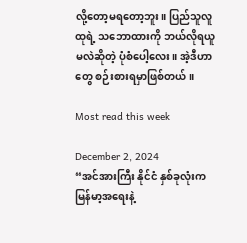လို့တော့မရတော့ဘူး။ ပြည်သူလူထုရဲ့ သဘောထားကို ဘယ်လိုရယူမလဲဆိုတဲ့ ပုံစံပေါ့လေး။ အဲ့ဒီဟာတွေ စဉ်းစားရမှာဖြစ်တယ်။

Most read this week

December 2, 2024
“အင်အားကြီး နိုင်ငံ နှစ်ခုလုံးက မြန်မာ့အရေးနဲ့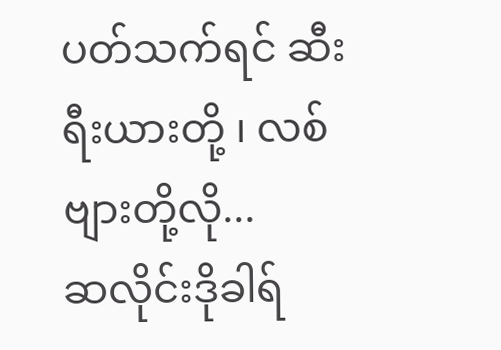ပတ်သက်ရင် ဆီးရီးယားတို့ ၊ လစ်ဗျားတို့လို...
ဆလိုင်းဒိုခါရ်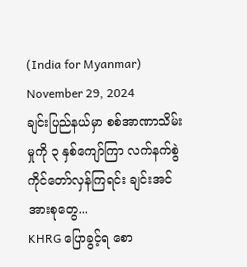(India for Myanmar)
November 29, 2024
ချင်းပြည်နယ်မှာ စစ်အာဏာသိမ်းမှုကို ၃ နှစ်ကျော်ကြာ လက်နက်စွဲကိုင်တော်လှန်ကြရင်း ချင်းအင်အားစုတွေ...
KHRG ပြောခွင့်ရ စော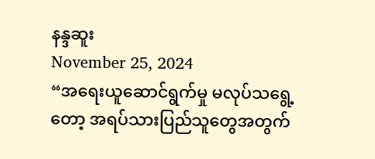နန္ဒဆူး
November 25, 2024
“အရေးယူဆောင်ရွက်မှု မလုပ်သရွေ့တော့ အရပ်သားပြည်သူတွေအတွက်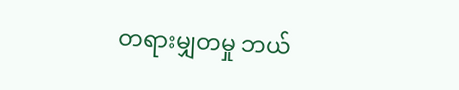တရားမျှတမှု ဘယ်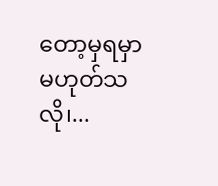တော့မှရမှာမဟုတ်သလို၊...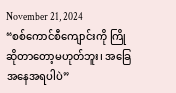November 21, 2024
“စစ်ကောင်စီကျောင်းကို ကြိုဆိုတာတော့မဟုတ်ဘူး၊ အခြေအနေအရပါပဲ”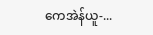ကေအဲန်ယူ-...